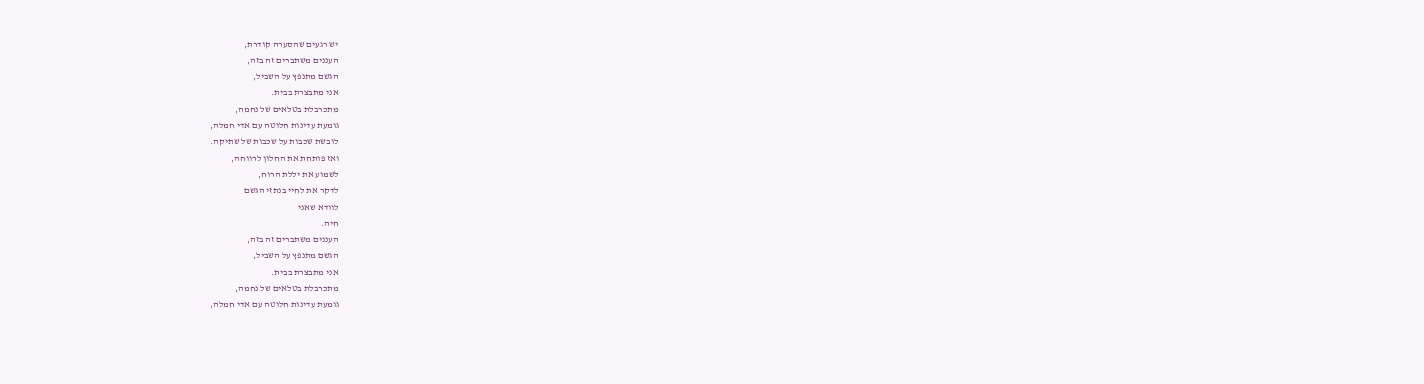יש רגעים שהסערה קודרת,
העננים משתברים זה בזה,
הגשם מתנפץ על השביל,
אני מתבצרת בבית.
מתכרבלת בטלאים של נחמה,
גומעת עדינות חלוטה עם אדי חמלה,
לובשת שכבות על שכבות של שתיקה.
ואז פותחת את החלון לרווחה,
לשמוע את יללת הרוח,
לדקר את לחיי בנתזי הגשם
לוודא שאני
חיה.
העננים משתברים זה בזה,
הגשם מתנפץ על השביל,
אני מתבצרת בבית.
מתכרבלת בטלאים של נחמה,
גומעת עדינות חלוטה עם אדי חמלה,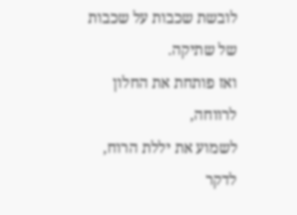לובשת שכבות על שכבות של שתיקה.
ואז פותחת את החלון לרווחה,
לשמוע את יללת הרוח,
לדקר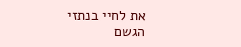את לחיי בנתזי הגשם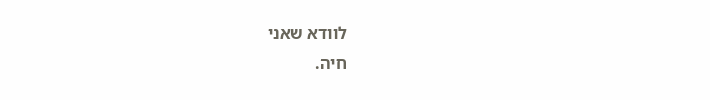לוודא שאני
חיה.